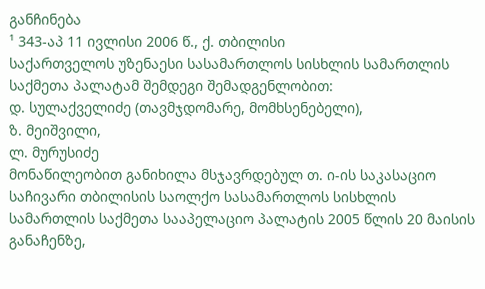განჩინება
¹ 343-აპ 11 ივლისი 2006 წ., ქ. თბილისი
საქართველოს უზენაესი სასამართლოს სისხლის სამართლის საქმეთა პალატამ შემდეგი შემადგენლობით:
დ. სულაქველიძე (თავმჯდომარე, მომხსენებელი),
ზ. მეიშვილი,
ლ. მურუსიძე
მონაწილეობით განიხილა მსჯავრდებულ თ. ი-ის საკასაციო საჩივარი თბილისის საოლქო სასამართლოს სისხლის სამართლის საქმეთა სააპელაციო პალატის 2005 წლის 20 მაისის განაჩენზე,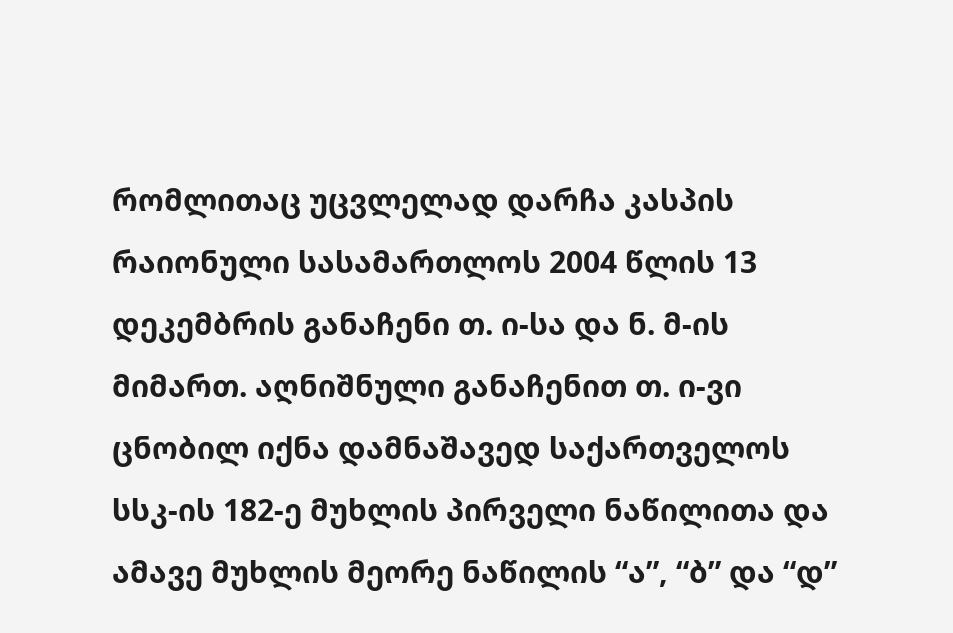რომლითაც უცვლელად დარჩა კასპის რაიონული სასამართლოს 2004 წლის 13 დეკემბრის განაჩენი თ. ი-სა და ნ. მ-ის მიმართ. აღნიშნული განაჩენით თ. ი-ვი ცნობილ იქნა დამნაშავედ საქართველოს სსკ-ის 182-ე მუხლის პირველი ნაწილითა და ამავე მუხლის მეორე ნაწილის “ა”, “ბ” და “დ”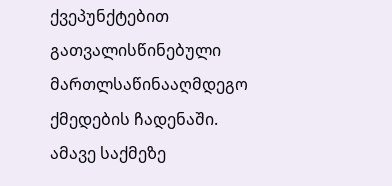ქვეპუნქტებით გათვალისწინებული მართლსაწინააღმდეგო ქმედების ჩადენაში.
ამავე საქმეზე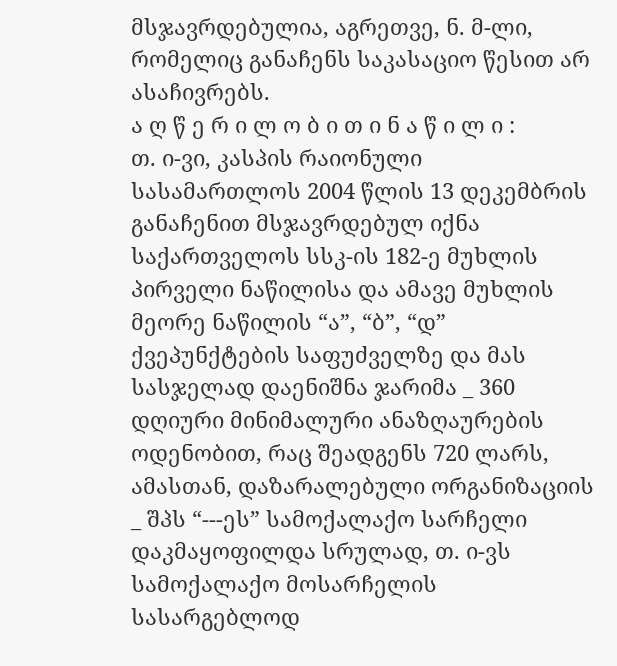მსჯავრდებულია, აგრეთვე, ნ. მ-ლი, რომელიც განაჩენს საკასაციო წესით არ ასაჩივრებს.
ა ღ წ ე რ ი ლ ო ბ ი თ ი ნ ა წ ი ლ ი :
თ. ი-ვი, კასპის რაიონული სასამართლოს 2004 წლის 13 დეკემბრის განაჩენით მსჯავრდებულ იქნა საქართველოს სსკ-ის 182-ე მუხლის პირველი ნაწილისა და ამავე მუხლის მეორე ნაწილის “ა”, “ბ”, “დ” ქვეპუნქტების საფუძველზე და მას სასჯელად დაენიშნა ჯარიმა _ 360 დღიური მინიმალური ანაზღაურების ოდენობით, რაც შეადგენს 720 ლარს, ამასთან, დაზარალებული ორგანიზაციის _ შპს “---ეს” სამოქალაქო სარჩელი დაკმაყოფილდა სრულად, თ. ი-ვს სამოქალაქო მოსარჩელის სასარგებლოდ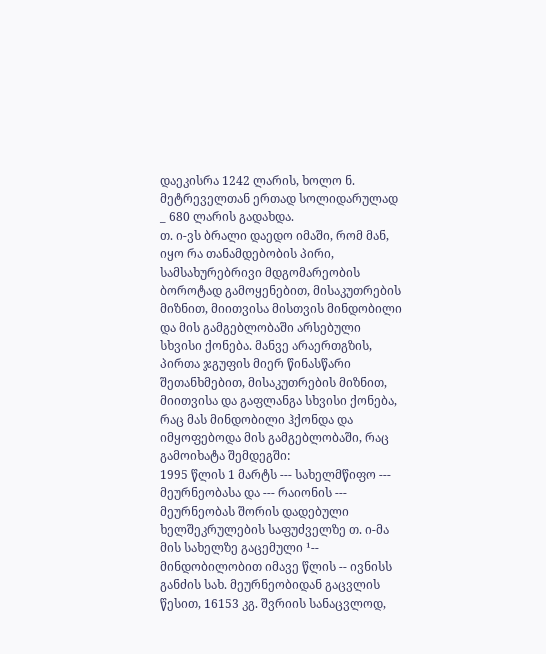დაეკისრა 1242 ლარის, ხოლო ნ. მეტრეველთან ერთად სოლიდარულად _ 680 ლარის გადახდა.
თ. ი-ვს ბრალი დაედო იმაში, რომ მან, იყო რა თანამდებობის პირი, სამსახურებრივი მდგომარეობის ბოროტად გამოყენებით, მისაკუთრების მიზნით, მიითვისა მისთვის მინდობილი და მის გამგებლობაში არსებული სხვისი ქონება. მანვე არაერთგზის, პირთა ჯგუფის მიერ წინასწარი შეთანხმებით, მისაკუთრების მიზნით, მიითვისა და გაფლანგა სხვისი ქონება, რაც მას მინდობილი ჰქონდა და იმყოფებოდა მის გამგებლობაში, რაც გამოიხატა შემდეგში:
1995 წლის 1 მარტს --- სახელმწიფო --- მეურნეობასა და --- რაიონის --- მეურნეობას შორის დადებული ხელშეკრულების საფუძველზე თ. ი-მა მის სახელზე გაცემული ¹-- მინდობილობით იმავე წლის -- ივნისს განძის სახ. მეურნეობიდან გაცვლის წესით, 16153 კგ. შვრიის სანაცვლოდ,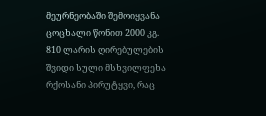მეურნეობაში შემოიყვანა ცოცხალი წონით 2000 კგ. 810 ლარის ღირებულების შვიდი სული მსხვილფეხა რქოსანი პირუტყვი, რაც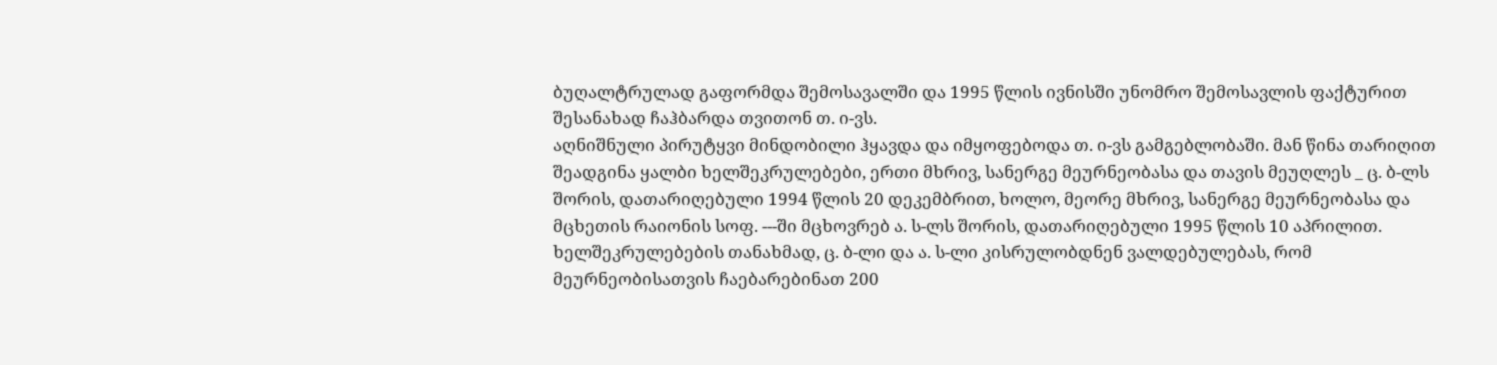ბუღალტრულად გაფორმდა შემოსავალში და 1995 წლის ივნისში უნომრო შემოსავლის ფაქტურით შესანახად ჩაჰბარდა თვითონ თ. ი-ვს.
აღნიშნული პირუტყვი მინდობილი ჰყავდა და იმყოფებოდა თ. ი-ვს გამგებლობაში. მან წინა თარიღით შეადგინა ყალბი ხელშეკრულებები, ერთი მხრივ, სანერგე მეურნეობასა და თავის მეუღლეს _ ც. ბ-ლს შორის, დათარიღებული 1994 წლის 20 დეკემბრით, ხოლო, მეორე მხრივ, სანერგე მეურნეობასა და მცხეთის რაიონის სოფ. ---ში მცხოვრებ ა. ს-ლს შორის, დათარიღებული 1995 წლის 10 აპრილით. ხელშეკრულებების თანახმად, ც. ბ-ლი და ა. ს-ლი კისრულობდნენ ვალდებულებას, რომ მეურნეობისათვის ჩაებარებინათ 200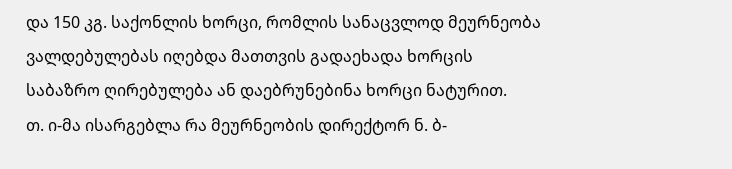და 150 კგ. საქონლის ხორცი, რომლის სანაცვლოდ მეურნეობა ვალდებულებას იღებდა მათთვის გადაეხადა ხორცის საბაზრო ღირებულება ან დაებრუნებინა ხორცი ნატურით.
თ. ი-მა ისარგებლა რა მეურნეობის დირექტორ ნ. ბ-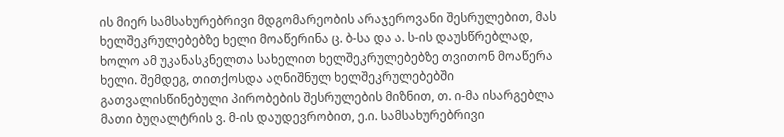ის მიერ სამსახურებრივი მდგომარეობის არაჯეროვანი შესრულებით, მას ხელშეკრულებებზე ხელი მოაწერინა ც. ბ-სა და ა. ს-ის დაუსწრებლად, ხოლო ამ უკანასკნელთა სახელით ხელშეკრულებებზე თვითონ მოაწერა ხელი. შემდეგ, თითქოსდა აღნიშნულ ხელშეკრულებებში გათვალისწინებული პირობების შესრულების მიზნით, თ. ი-მა ისარგებლა მათი ბუღალტრის ვ. მ-ის დაუდევრობით, ე.ი. სამსახურებრივი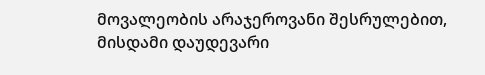მოვალეობის არაჯეროვანი შესრულებით, მისდამი დაუდევარი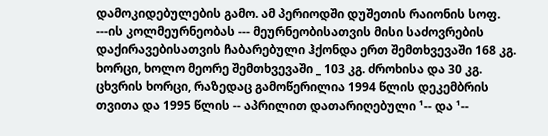დამოკიდებულების გამო. ამ პერიოდში დუშეთის რაიონის სოფ. ---ის კოლმეურნეობას --- მეურნეობისათვის მისი საძოვრების დაქირავებისათვის ჩაბარებული ჰქონდა ერთ შემთხვევაში 168 კგ. ხორცი, ხოლო მეორე შემთხვევაში _ 103 კგ. ძროხისა და 30 კგ. ცხვრის ხორცი, რაზედაც გამოწერილია 1994 წლის დეკემბრის თვითა და 1995 წლის -- აპრილით დათარიღებული ¹-- და ¹--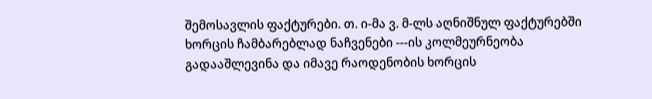შემოსავლის ფაქტურები. თ. ი-მა ვ. მ-ლს აღნიშნულ ფაქტურებში ხორცის ჩამბარებლად ნაჩვენები ---ის კოლმეურნეობა გადააშლევინა და იმავე რაოდენობის ხორცის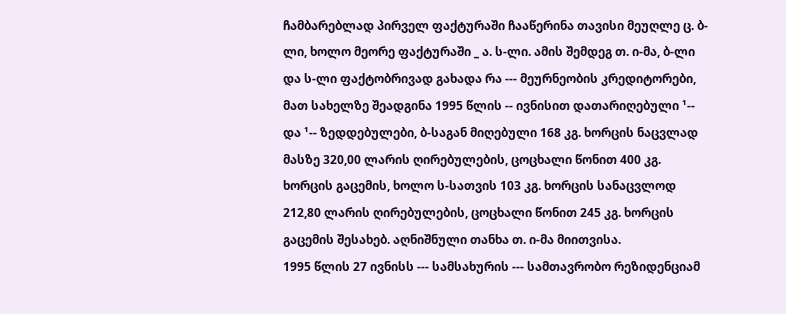ჩამბარებლად პირველ ფაქტურაში ჩააწერინა თავისი მეუღლე ც. ბ-ლი, ხოლო მეორე ფაქტურაში _ ა. ს-ლი. ამის შემდეგ თ. ი-მა, ბ-ლი და ს-ლი ფაქტობრივად გახადა რა --- მეურნეობის კრედიტორები, მათ სახელზე შეადგინა 1995 წლის -- ივნისით დათარიღებული ¹-- და ¹-- ზედდებულები, ბ-საგან მიღებული 168 კგ. ხორცის ნაცვლად მასზე 320,00 ლარის ღირებულების, ცოცხალი წონით 400 კგ. ხორცის გაცემის, ხოლო ს-სათვის 103 კგ. ხორცის სანაცვლოდ 212,80 ლარის ღირებულების, ცოცხალი წონით 245 კგ. ხორცის გაცემის შესახებ. აღნიშნული თანხა თ. ი-მა მიითვისა.
1995 წლის 27 ივნისს --- სამსახურის --- სამთავრობო რეზიდენციამ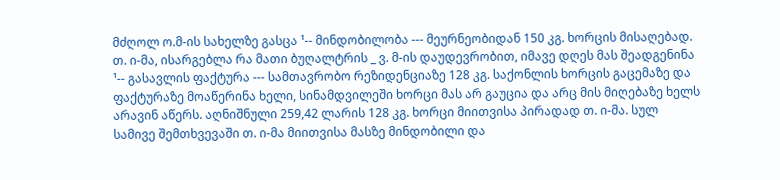მძღოლ ო.მ-ის სახელზე გასცა ¹-- მინდობილობა --- მეურნეობიდან 150 კგ. ხორცის მისაღებად. თ. ი-მა, ისარგებლა რა მათი ბუღალტრის _ ვ. მ-ის დაუდევრობით, იმავე დღეს მას შეადგენინა ¹-- გასავლის ფაქტურა --- სამთავრობო რეზიდენციაზე 128 კგ. საქონლის ხორცის გაცემაზე და ფაქტურაზე მოაწერინა ხელი, სინამდვილეში ხორცი მას არ გაუცია და არც მის მიღებაზე ხელს არავინ აწერს. აღნიშნული 259,42 ლარის 128 კგ. ხორცი მიითვისა პირადად თ. ი-მა. სულ სამივე შემთხვევაში თ. ი-მა მიითვისა მასზე მინდობილი და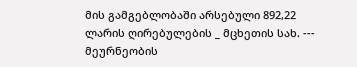მის გამგებლობაში არსებული 892,22 ლარის ღირებულების _ მცხეთის სახ. --- მეურნეობის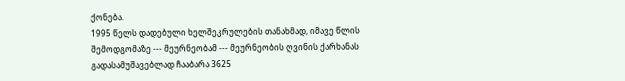ქონება.
1995 წელს დადებული ხელშეკრულების თანახმად, იმავე წლის შემოდგომაზე --- მეურნეობამ --- მეურნეობის ღვინის ქარხანას გადასამუშავებლად ჩააბარა 3625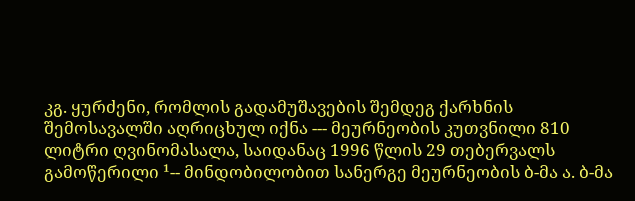კგ. ყურძენი, რომლის გადამუშავების შემდეგ ქარხნის შემოსავალში აღრიცხულ იქნა --- მეურნეობის კუთვნილი 810 ლიტრი ღვინომასალა, საიდანაც 1996 წლის 29 თებერვალს გამოწერილი ¹-- მინდობილობით სანერგე მეურნეობის ბ-მა ა. ბ-მა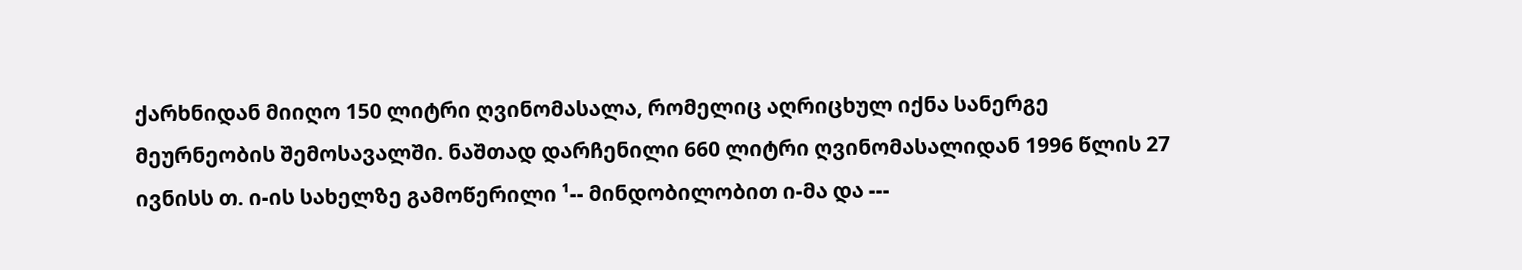ქარხნიდან მიიღო 150 ლიტრი ღვინომასალა, რომელიც აღრიცხულ იქნა სანერგე მეურნეობის შემოსავალში. ნაშთად დარჩენილი 660 ლიტრი ღვინომასალიდან 1996 წლის 27 ივნისს თ. ი-ის სახელზე გამოწერილი ¹-- მინდობილობით ი-მა და ---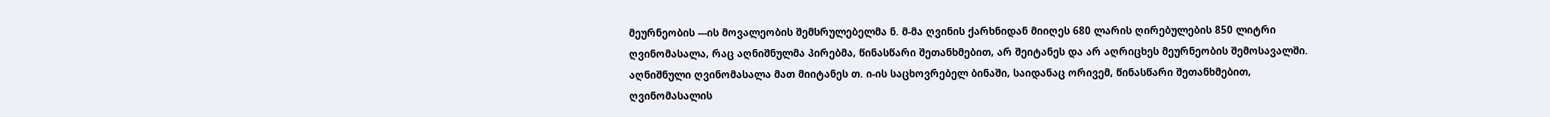მეურნეობის ---ის მოვალეობის შემსრულებელმა ნ. მ-მა ღვინის ქარხნიდან მიიღეს 680 ლარის ღირებულების 850 ლიტრი ღვინომასალა, რაც აღნიშნულმა პირებმა, წინასწარი შეთანხმებით, არ შეიტანეს და არ აღრიცხეს მეურნეობის შემოსავალში. აღნიშნული ღვინომასალა მათ მიიტანეს თ. ი-ის საცხოვრებელ ბინაში, საიდანაც ორივემ, წინასწარი შეთანხმებით, ღვინომასალის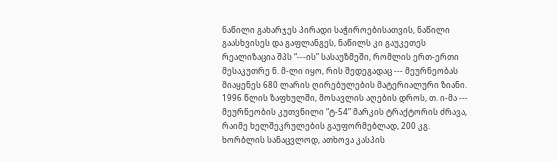ნაწილი გახარჯეს პირადი საჭიროებისათვის, ნაწილი გაასხვისეს და გაფლანგეს, ნაწილს კი გაუკეთეს რეალიზაცია შპს “---ის” სასაუზმეში, რომლის ერთ-ერთი მესაკუთრე ნ. მ-ლი იყო, რის შედეგადაც --- მეურნეობას მიაყენეს 680 ლარის ღირებულების მატერიალური ზიანი.
1996 წლის ზაფხულში, მოსავლის აღების დროს, თ. ი-მა --- მეურნეობის კუთვნილი “ტ-54” მარკის ტრაქტორის ძრავა, რაიმე ხელშეკრულების გაუფორმებლად, 200 კგ. ხორბლის სანაცვლოდ, ათხოვა კასპის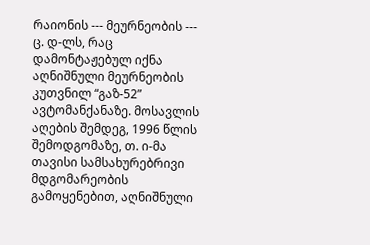რაიონის --- მეურნეობის --- ც. დ-ლს, რაც დამონტაჟებულ იქნა აღნიშნული მეურნეობის კუთვნილ “გაზ-52” ავტომანქანაზე. მოსავლის აღების შემდეგ, 1996 წლის შემოდგომაზე, თ. ი-მა თავისი სამსახურებრივი მდგომარეობის გამოყენებით, აღნიშნული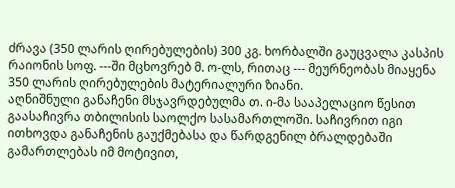ძრავა (350 ლარის ღირებულების) 300 კგ. ხორბალში გაუცვალა კასპის რაიონის სოფ. ---ში მცხოვრებ მ. ო-ლს, რითაც --- მეურნეობას მიაყენა 350 ლარის ღირებულების მატერიალური ზიანი.
აღნიშნული განაჩენი მსჯავრდებულმა თ. ი-მა სააპელაციო წესით გაასაჩივრა თბილისის საოლქო სასამართლოში. საჩივრით იგი ითხოვდა განაჩენის გაუქმებასა და წარდგენილ ბრალდებაში გამართლებას იმ მოტივით,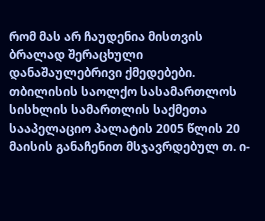რომ მას არ ჩაუდენია მისთვის ბრალად შერაცხული დანაშაულებრივი ქმედებები.
თბილისის საოლქო სასამართლოს სისხლის სამართლის საქმეთა სააპელაციო პალატის 2005 წლის 20 მაისის განაჩენით მსჯავრდებულ თ. ი-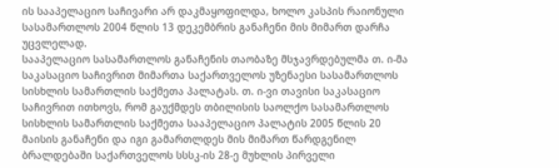ის სააპელაციო საჩივარი არ დაკმაყოფილდა, ხოლო კასპის რაიონული სასამართლოს 2004 წლის 13 დეკემბრის განაჩენი მის მიმართ დარჩა უცვლელად.
სააპელაციო სასამართლოს განაჩენის თაობაზე მსჯავრდებულმა თ. ი-მა საკასაციო საჩივრით მიმართა საქართველოს უზენაესი სასამართლოს სისხლის სამართლის საქმეთა პალატას. თ. ი-ვი თავისი საკასაციო საჩივრით ითხოვს, რომ გაუქმდეს თბილისის საოლქო სასამართლოს სისხლის სამართლის საქმეთა სააპელაციო პალატის 2005 წლის 20 მაისის განაჩენი და იგი გამართლდეს მის მიმართ წარდგენილ ბრალდებაში საქართველოს სსსკ-ის 28-ე მუხლის პირველი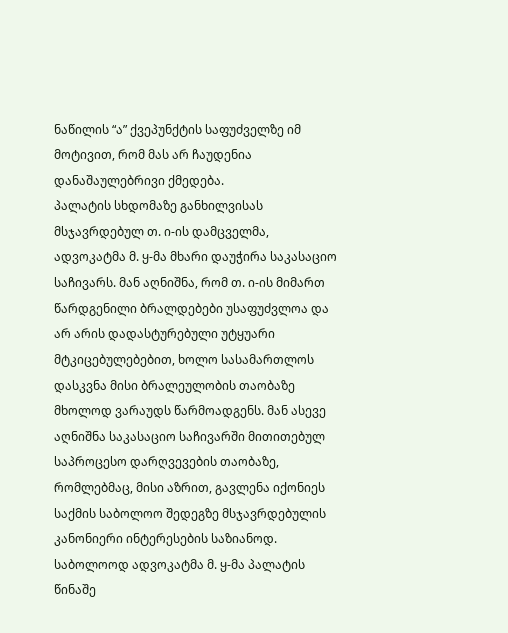ნაწილის “ა” ქვეპუნქტის საფუძველზე იმ მოტივით, რომ მას არ ჩაუდენია დანაშაულებრივი ქმედება.
პალატის სხდომაზე განხილვისას მსჯავრდებულ თ. ი-ის დამცველმა, ადვოკატმა მ. ყ-მა მხარი დაუჭირა საკასაციო საჩივარს. მან აღნიშნა, რომ თ. ი-ის მიმართ წარდგენილი ბრალდებები უსაფუძვლოა და არ არის დადასტურებული უტყუარი მტკიცებულებებით, ხოლო სასამართლოს დასკვნა მისი ბრალეულობის თაობაზე მხოლოდ ვარაუდს წარმოადგენს. მან ასევე აღნიშნა საკასაციო საჩივარში მითითებულ საპროცესო დარღვევების თაობაზე, რომლებმაც, მისი აზრით, გავლენა იქონიეს საქმის საბოლოო შედეგზე მსჯავრდებულის კანონიერი ინტერესების საზიანოდ. საბოლოოდ ადვოკატმა მ. ყ-მა პალატის წინაშე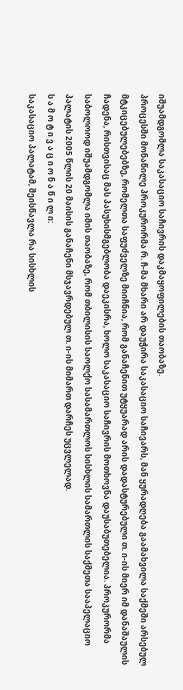იშუამდგომლა საკასაციო საჩივრის დაკმაყოფილების თაობაზე.
პროცესში მონაწილე პროკურორმა რ. ჩ-მა მხარი არ დაუჭირა საკასაციო საჩივარს, მან ყურადღება გაამახვილა საქმეში არსებულ მტკიცებულებებზე, რომელთა საფუძველზე მიიჩნია, რომ განაჩენით უტყუარად არის დადასტურებული თ. ი-ის მიერ იმ დანაშაულის ჩადენა, რისთვისაც მას პასუხისმგებლობა დაეკისრა, ხოლო საკასაციო საჩივრის მოთხოვნა დაუსაბუთებელია. პროკურორმა საბოლოოდ იშუამდგომლა იმის თაობაზე, რომ თბილისის საოლქო სასამართლოს სისხლის სამართლის საქმეთა სააპელაციო პალატის 2005 წლის 20 მაისის განაჩენი მსჯავრდებულ თ. ი-ის მიმართ დარჩეს უცვლელად.
ს ა მ ო ტ ი ვ ა ც ი ო ნ ა წ ი ლ ი:
საკასაციო პალატამ, შეისწავლა რა სისხლის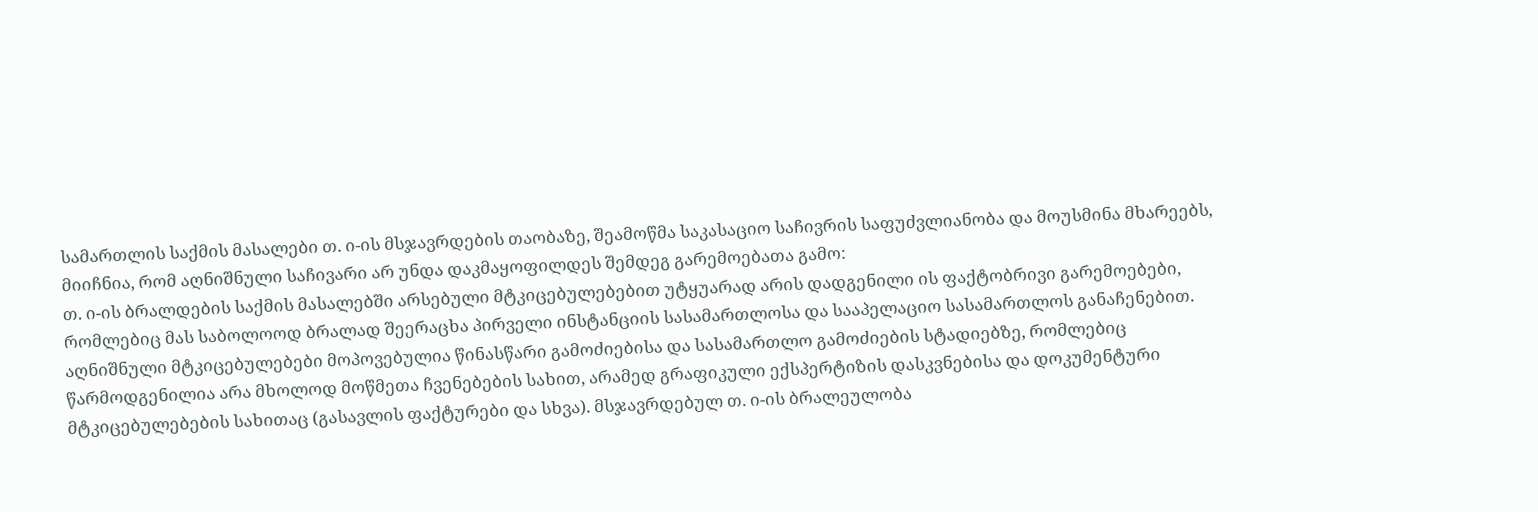სამართლის საქმის მასალები თ. ი-ის მსჯავრდების თაობაზე, შეამოწმა საკასაციო საჩივრის საფუძვლიანობა და მოუსმინა მხარეებს, მიიჩნია, რომ აღნიშნული საჩივარი არ უნდა დაკმაყოფილდეს შემდეგ გარემოებათა გამო:
თ. ი-ის ბრალდების საქმის მასალებში არსებული მტკიცებულებებით უტყუარად არის დადგენილი ის ფაქტობრივი გარემოებები, რომლებიც მას საბოლოოდ ბრალად შეერაცხა პირველი ინსტანციის სასამართლოსა და სააპელაციო სასამართლოს განაჩენებით. აღნიშნული მტკიცებულებები მოპოვებულია წინასწარი გამოძიებისა და სასამართლო გამოძიების სტადიებზე, რომლებიც წარმოდგენილია არა მხოლოდ მოწმეთა ჩვენებების სახით, არამედ გრაფიკული ექსპერტიზის დასკვნებისა და დოკუმენტური მტკიცებულებების სახითაც (გასავლის ფაქტურები და სხვა). მსჯავრდებულ თ. ი-ის ბრალეულობა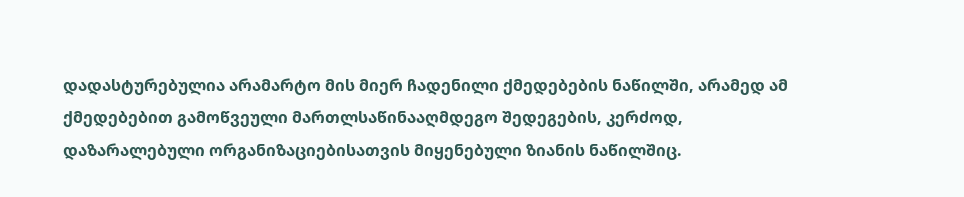დადასტურებულია არამარტო მის მიერ ჩადენილი ქმედებების ნაწილში, არამედ ამ ქმედებებით გამოწვეული მართლსაწინააღმდეგო შედეგების, კერძოდ, დაზარალებული ორგანიზაციებისათვის მიყენებული ზიანის ნაწილშიც.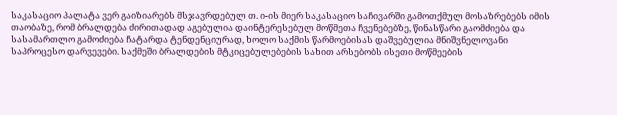საკასაციო პალატა ვერ გაიზიარებს მსჯავრდებულ თ. ი-ის მიერ საკასაციო საჩივარში გამოთქმულ მოსაზრებებს იმის თაობაზე, რომ ბრალდება ძირითადად აგებულია დაინტერესებულ მოწმეთა ჩვენებებზე, წინასწარი გაომძიება და სასამართლო გამოძიება ჩატარდა ტენდენციურად, ხოლო საქმის წარმოებისას დაშვებულია მნიშვნელოვანი საპროცესო დარვევები. საქმეში ბრალდების მტკიცებულებების სახით არსებობს ისეთი მოწმეების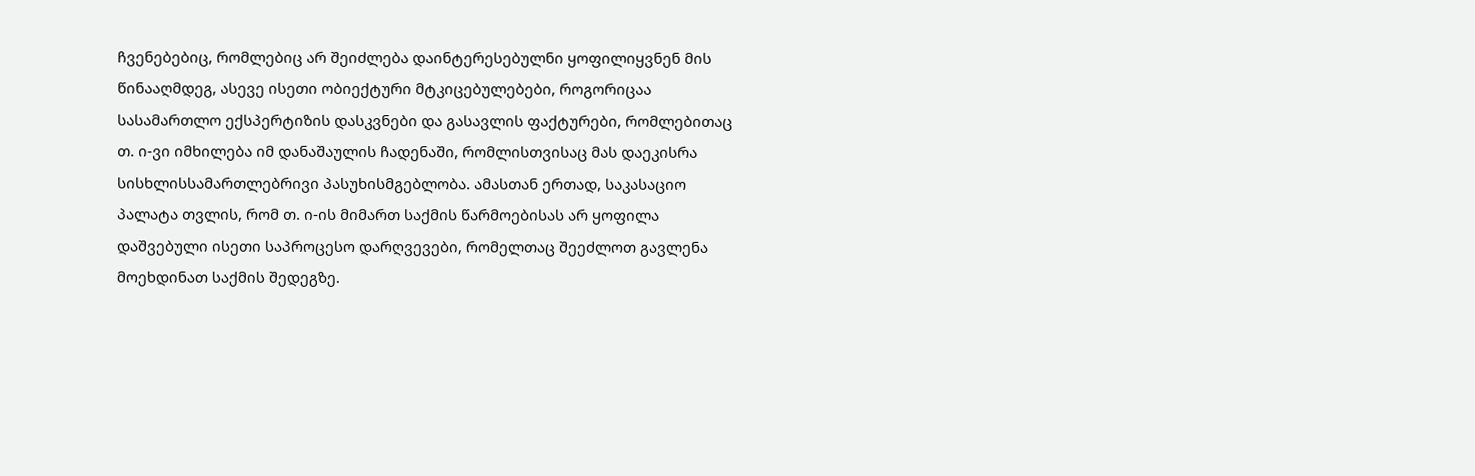ჩვენებებიც, რომლებიც არ შეიძლება დაინტერესებულნი ყოფილიყვნენ მის წინააღმდეგ, ასევე ისეთი ობიექტური მტკიცებულებები, როგორიცაა სასამართლო ექსპერტიზის დასკვნები და გასავლის ფაქტურები, რომლებითაც თ. ი-ვი იმხილება იმ დანაშაულის ჩადენაში, რომლისთვისაც მას დაეკისრა სისხლისსამართლებრივი პასუხისმგებლობა. ამასთან ერთად, საკასაციო პალატა თვლის, რომ თ. ი-ის მიმართ საქმის წარმოებისას არ ყოფილა დაშვებული ისეთი საპროცესო დარღვევები, რომელთაც შეეძლოთ გავლენა მოეხდინათ საქმის შედეგზე.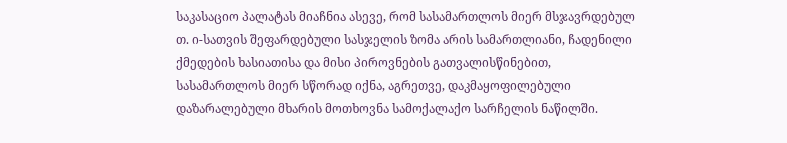საკასაციო პალატას მიაჩნია ასევე, რომ სასამართლოს მიერ მსჯავრდებულ თ. ი-სათვის შეფარდებული სასჯელის ზომა არის სამართლიანი, ჩადენილი ქმედების ხასიათისა და მისი პიროვნების გათვალისწინებით, სასამართლოს მიერ სწორად იქნა, აგრეთვე, დაკმაყოფილებული დაზარალებული მხარის მოთხოვნა სამოქალაქო სარჩელის ნაწილში.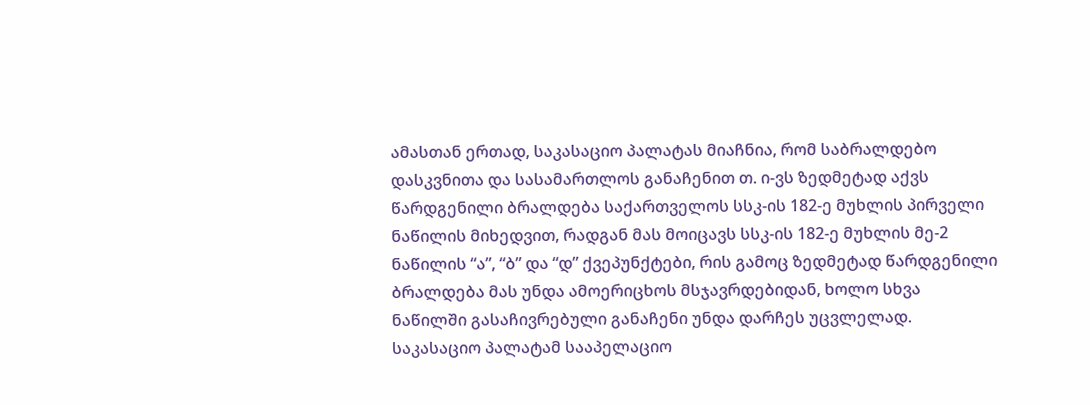ამასთან ერთად, საკასაციო პალატას მიაჩნია, რომ საბრალდებო დასკვნითა და სასამართლოს განაჩენით თ. ი-ვს ზედმეტად აქვს წარდგენილი ბრალდება საქართველოს სსკ-ის 182-ე მუხლის პირველი ნაწილის მიხედვით, რადგან მას მოიცავს სსკ-ის 182-ე მუხლის მე-2 ნაწილის “ა”, “ბ” და “დ” ქვეპუნქტები, რის გამოც ზედმეტად წარდგენილი ბრალდება მას უნდა ამოერიცხოს მსჯავრდებიდან, ხოლო სხვა ნაწილში გასაჩივრებული განაჩენი უნდა დარჩეს უცვლელად.
საკასაციო პალატამ სააპელაციო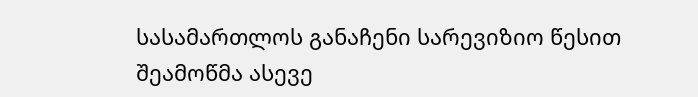სასამართლოს განაჩენი სარევიზიო წესით შეამოწმა ასევე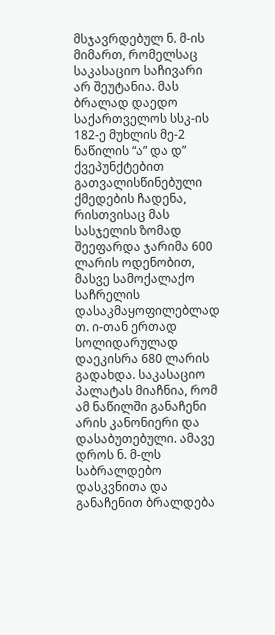მსჯავრდებულ ნ. მ-ის მიმართ, რომელსაც საკასაციო საჩივარი არ შეუტანია. მას ბრალად დაედო საქართველოს სსკ-ის 182-ე მუხლის მე-2 ნაწილის “ა” და დ” ქვეპუნქტებით გათვალისწინებული ქმედების ჩადენა, რისთვისაც მას სასჯელის ზომად შეეფარდა ჯარიმა 600 ლარის ოდენობით, მასვე სამოქალაქო საჩრელის დასაკმაყოფილებლად თ. ი-თან ერთად სოლიდარულად დაეკისრა 680 ლარის გადახდა. საკასაციო პალატას მიაჩნია, რომ ამ ნაწილში განაჩენი არის კანონიერი და დასაბუთებული. ამავე დროს ნ. მ-ლს საბრალდებო დასკვნითა და განაჩენით ბრალდება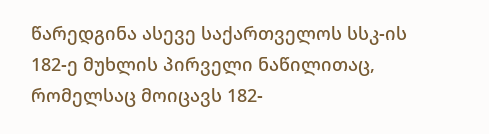წარედგინა ასევე საქართველოს სსკ-ის 182-ე მუხლის პირველი ნაწილითაც, რომელსაც მოიცავს 182-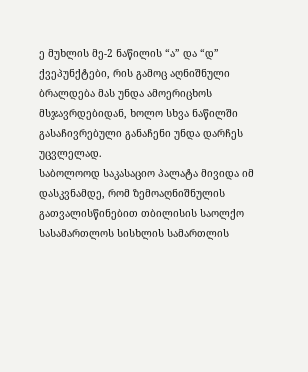ე მუხლის მე-2 ნაწილის “ა” და “დ” ქვეპუნქტები, რის გამოც აღნიშნული ბრალდება მას უნდა ამოერიცხოს მსჯავრდებიდან, ხოლო სხვა ნაწილში გასაჩივრებული განაჩენი უნდა დარჩეს უცვლელად.
საბოლოოდ საკასაციო პალატა მივიდა იმ დასკვნამდე, რომ ზემოაღნიშნულის გათვალისწინებით თბილისის საოლქო სასამართლოს სისხლის სამართლის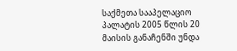საქმეთა სააპელაციო პალატის 2005 წლის 20 მაისის განაჩენში უნდა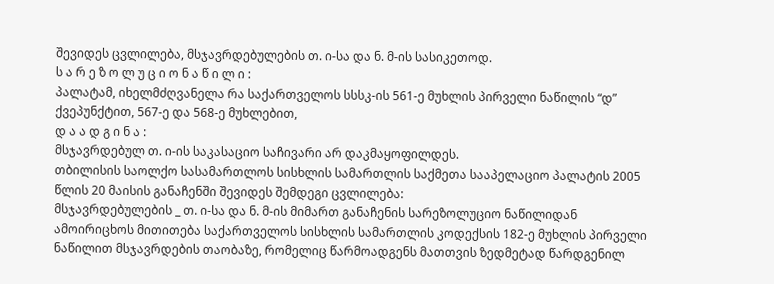შევიდეს ცვლილება, მსჯავრდებულების თ. ი-სა და ნ. მ-ის სასიკეთოდ.
ს ა რ ე ზ ო ლ უ ც ი ო ნ ა წ ი ლ ი :
პალატამ, იხელმძღვანელა რა საქართველოს სსსკ-ის 561-ე მუხლის პირველი ნაწილის “დ” ქვეპუნქტით, 567-ე და 568-ე მუხლებით,
დ ა ა დ გ ი ნ ა :
მსჯავრდებულ თ. ი-ის საკასაციო საჩივარი არ დაკმაყოფილდეს.
თბილისის საოლქო სასამართლოს სისხლის სამართლის საქმეთა სააპელაციო პალატის 2005 წლის 20 მაისის განაჩენში შევიდეს შემდეგი ცვლილება:
მსჯავრდებულების _ თ. ი-სა და ნ. მ-ის მიმართ განაჩენის სარეზოლუციო ნაწილიდან ამოირიცხოს მითითება საქართველოს სისხლის სამართლის კოდექსის 182-ე მუხლის პირველი ნაწილით მსჯავრდების თაობაზე, რომელიც წარმოადგენს მათთვის ზედმეტად წარდგენილ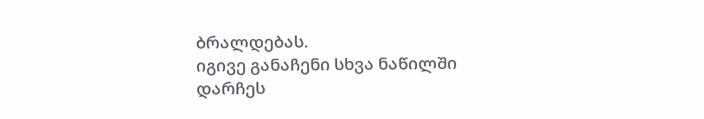ბრალდებას.
იგივე განაჩენი სხვა ნაწილში დარჩეს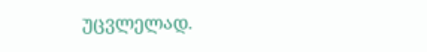უცვლელად.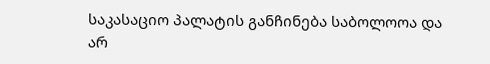საკასაციო პალატის განჩინება საბოლოოა და არ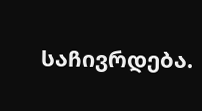საჩივრდება.